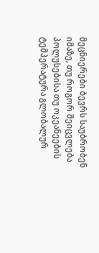მეცნიერები ბევრს საუბრობენ იმაზე, თუ როგორ შეიცვლება პოლუსებისა თუ ოკეანეების ტემპერატურა გლობალურ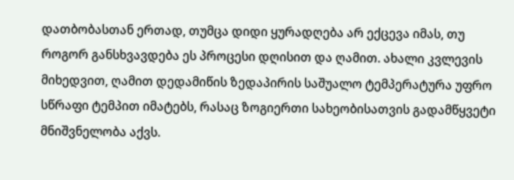დათბობასთან ერთად, თუმცა დიდი ყურადღება არ ექცევა იმას, თუ როგორ განსხვავდება ეს პროცესი დღისით და ღამით. ახალი კვლევის მიხედვით, ღამით დედამიწის ზედაპირის საშუალო ტემპერატურა უფრო სწრაფი ტემპით იმატებს, რასაც ზოგიერთი სახეობისათვის გადამწყვეტი მნიშვნელობა აქვს.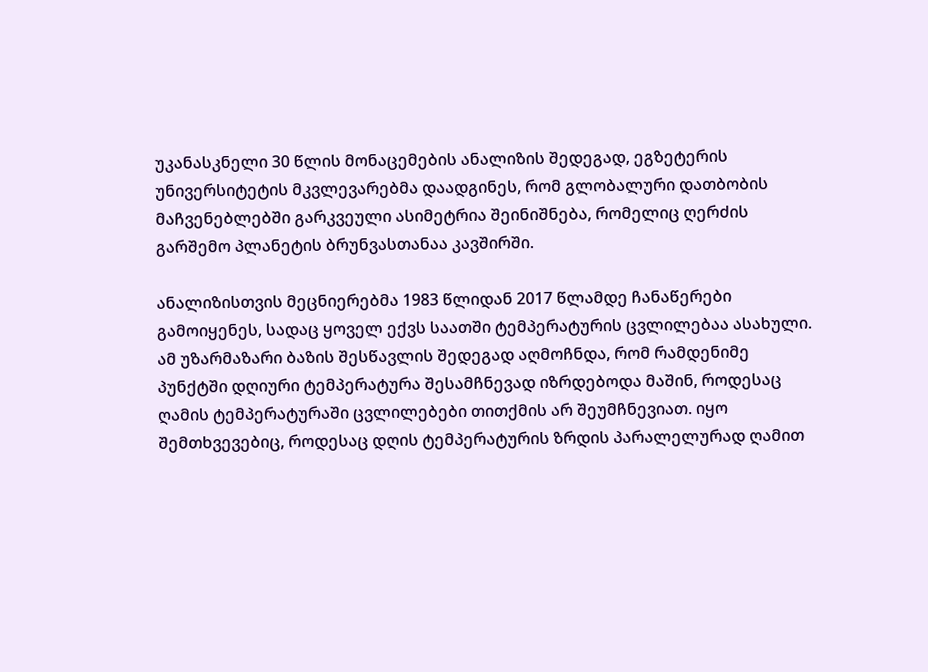უკანასკნელი 30 წლის მონაცემების ანალიზის შედეგად, ეგზეტერის უნივერსიტეტის მკვლევარებმა დაადგინეს, რომ გლობალური დათბობის მაჩვენებლებში გარკვეული ასიმეტრია შეინიშნება, რომელიც ღერძის გარშემო პლანეტის ბრუნვასთანაა კავშირში.

ანალიზისთვის მეცნიერებმა 1983 წლიდან 2017 წლამდე ჩანაწერები გამოიყენეს, სადაც ყოველ ექვს საათში ტემპერატურის ცვლილებაა ასახული. ამ უზარმაზარი ბაზის შესწავლის შედეგად აღმოჩნდა, რომ რამდენიმე პუნქტში დღიური ტემპერატურა შესამჩნევად იზრდებოდა მაშინ, როდესაც ღამის ტემპერატურაში ცვლილებები თითქმის არ შეუმჩნევიათ. იყო შემთხვევებიც, როდესაც დღის ტემპერატურის ზრდის პარალელურად ღამით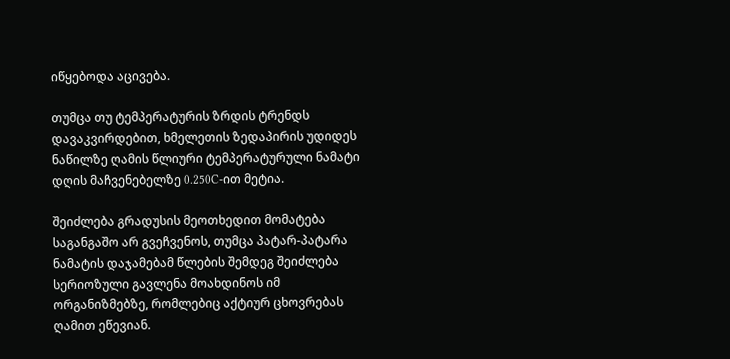იწყებოდა აცივება.

თუმცა თუ ტემპერატურის ზრდის ტრენდს დავაკვირდებით, ხმელეთის ზედაპირის უდიდეს ნაწილზე ღამის წლიური ტემპერატურული ნამატი დღის მაჩვენებელზე 0.250C-ით მეტია.

შეიძლება გრადუსის მეოთხედით მომატება საგანგაშო არ გვეჩვენოს, თუმცა პატარ-პატარა ნამატის დაჯამებამ წლების შემდეგ შეიძლება სერიოზული გავლენა მოახდინოს იმ ორგანიზმებზე, რომლებიც აქტიურ ცხოვრებას ღამით ეწევიან.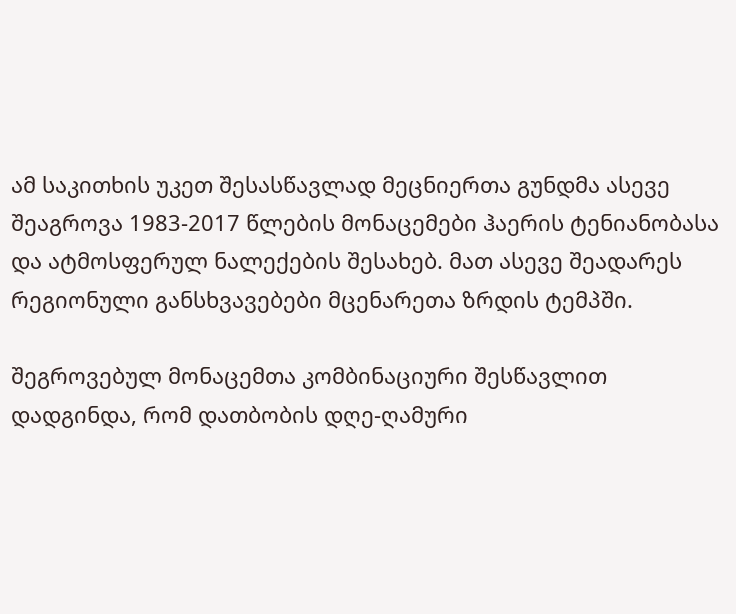ამ საკითხის უკეთ შესასწავლად მეცნიერთა გუნდმა ასევე შეაგროვა 1983-2017 წლების მონაცემები ჰაერის ტენიანობასა და ატმოსფერულ ნალექების შესახებ. მათ ასევე შეადარეს რეგიონული განსხვავებები მცენარეთა ზრდის ტემპში.

შეგროვებულ მონაცემთა კომბინაციური შესწავლით დადგინდა, რომ დათბობის დღე-ღამური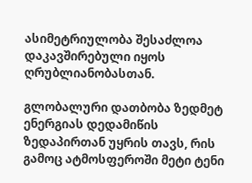ასიმეტრიულობა შესაძლოა დაკავშირებული იყოს ღრუბლიანობასთან.

გლობალური დათბობა ზედმეტ ენერგიას დედამიწის ზედაპირთან უყრის თავს, რის გამოც ატმოსფეროში მეტი ტენი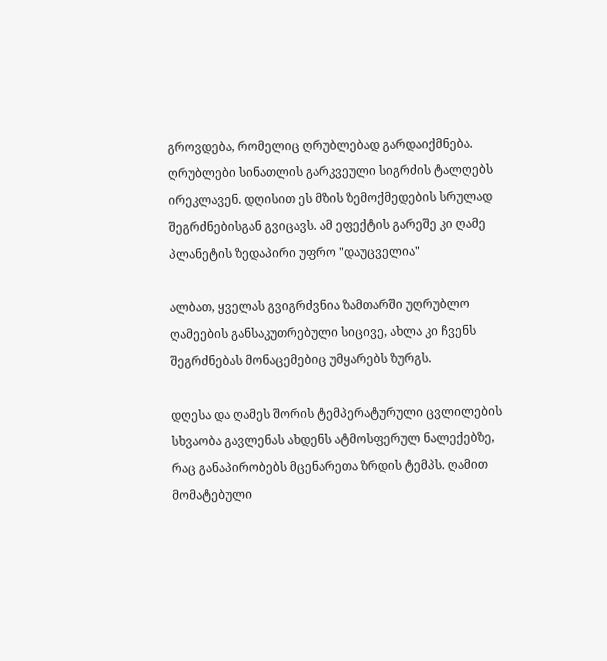გროვდება, რომელიც ღრუბლებად გარდაიქმნება. ღრუბლები სინათლის გარკვეული სიგრძის ტალღებს ირეკლავენ. დღისით ეს მზის ზემოქმედების სრულად შეგრძნებისგან გვიცავს. ამ ეფექტის გარეშე კი ღამე პლანეტის ზედაპირი უფრო "დაუცველია"

ალბათ, ყველას გვიგრძვნია ზამთარში უღრუბლო ღამეების განსაკუთრებული სიცივე, ახლა კი ჩვენს შეგრძნებას მონაცემებიც უმყარებს ზურგს.

დღესა და ღამეს შორის ტემპერატურული ცვლილების სხვაობა გავლენას ახდენს ატმოსფერულ ნალექებზე, რაც განაპირობებს მცენარეთა ზრდის ტემპს. ღამით მომატებული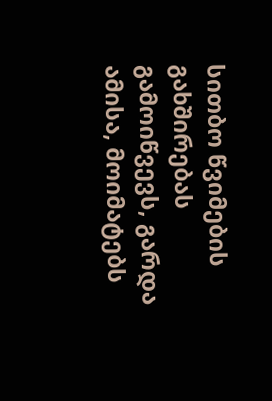სითბო წვიმების გახშირებას გამოიწვევს, გარდა ამისა, მოიმატებს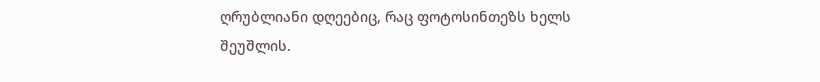ღრუბლიანი დღეებიც, რაც ფოტოსინთეზს ხელს შეუშლის.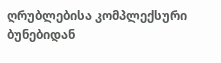ღრუბლებისა კომპლექსური ბუნებიდან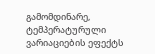გამომდინარე, ტემპერატურული ვარიაციების ეფექტს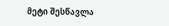მეტი შესწავლა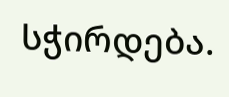სჭირდება.